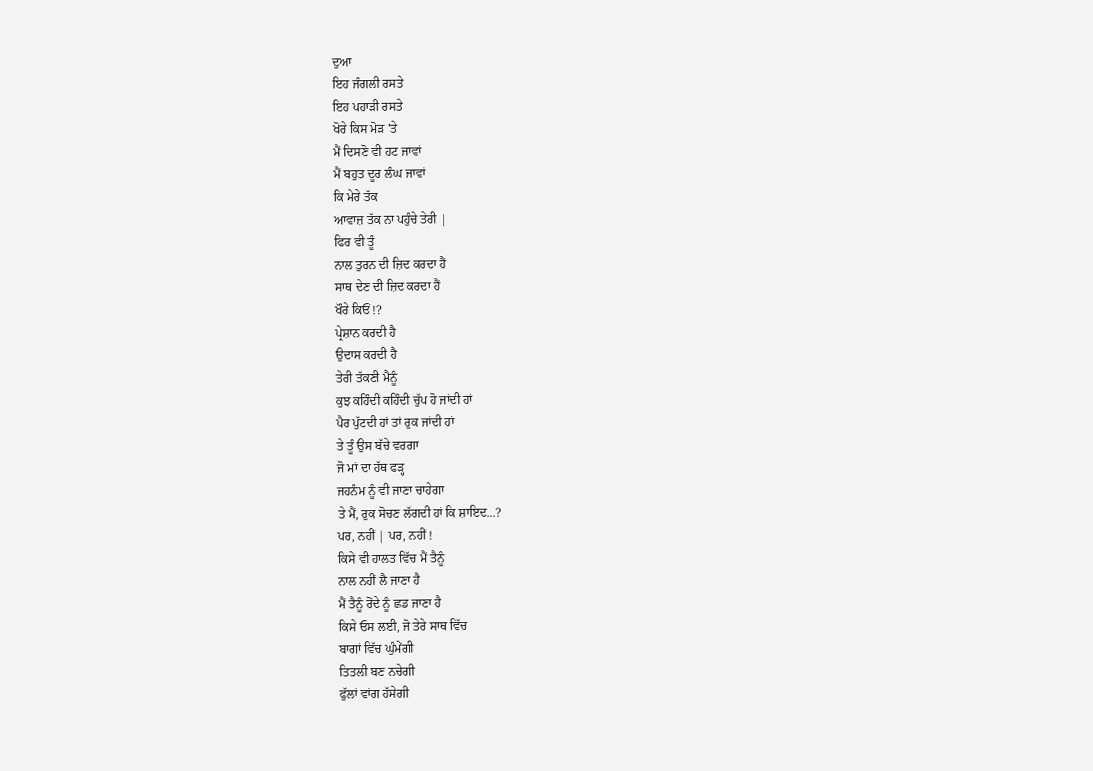ਦੁਆ
ਇਹ ਜੰਗਲੀ ਰਸਤੇ
ਇਹ ਪਹਾੜੀ ਰਸਤੇ
ਖੋਰੇ ਕਿਸ ਮੋੜ 'ਤੇ
ਮੈਂ ਦਿਸਣੋ ਵੀ ਹਟ ਜਾਵਾਂ
ਮੈਂ ਬਹੁਤ ਦੂਰ ਲੰਘ ਜਾਵਾਂ
ਕਿ ਮੇਰੇ ਤੱਕ
ਆਵਾਜ਼ ਤੱਕ ਨਾ ਪਹੁੰਚੇ ਤੇਰੀ |
ਫਿਰ ਵੀ ਤੂੰ
ਨਾਲ ਤੁਰਨ ਦੀ ਜ਼ਿਦ ਕਰਦਾ ਹੈਂ
ਸਾਥ ਦੇਣ ਦੀ ਜ਼ਿਦ ਕਰਦਾ ਹੈਂ
ਖੌਰੇ ਕਿਓਂ !?
ਪ੍ਰੇਸ਼ਾਨ ਕਰਦੀ ਹੈ
ਉਦਾਸ ਕਰਦੀ ਹੈ
ਤੇਰੀ ਤੱਕਣੀ ਮੈਨੂੰ
ਕੁਝ ਕਹਿੰਦੀ ਕਹਿੰਦੀ ਚੁੱਪ ਹੋ ਜਾਂਦੀ ਹਾਂ
ਪੈਰ ਪੁੱਟਦੀ ਹਾਂ ਤਾਂ ਰੁਕ ਜਾਂਦੀ ਹਾਂ
ਤੇ ਤੂੰ ਉਸ ਬੱਚੇ ਵਰਗਾ
ਜੋ ਮਾਂ ਦਾ ਹੱਥ ਫੜ੍ਹ
ਜਹਨੰਮ ਨੂੰ ਵੀ ਜਾਣਾ ਚਾਹੇਗਾ
ਤੇ ਮੈਂ, ਰੁਕ ਸੋਚਣ ਲੱਗਦੀ ਹਾਂ ਕਿ ਸ਼ਾਇਦ...?
ਪਰ, ਨਹੀਂ | ਪਰ, ਨਹੀਂ !
ਕਿਸੇ ਵੀ ਹਾਲਤ ਵਿੱਚ ਮੈਂ ਤੈਨੂੰ
ਨਾਲ ਨਹੀਂ ਲੈ ਜਾਣਾ ਹੈ
ਮੈਂ ਤੈਨੂੰ ਰੋਂਦੇ ਨੂੰ ਛਡ ਜਾਣਾ ਹੈ
ਕਿਸੇ ਓਸ ਲਈ, ਜੋ ਤੇਰੇ ਸਾਥ ਵਿੱਚ
ਬਾਗਾਂ ਵਿੱਚ ਘੁੰਮੇਂਗੀ
ਤਿਤਲੀ ਬਣ ਨਚੇਗੀ
ਫੁੱਲਾਂ ਵਾਂਗ ਹੱਸੇਗੀ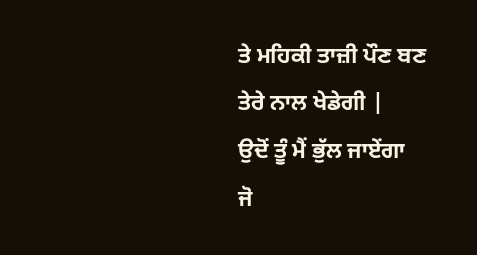ਤੇ ਮਹਿਕੀ ਤਾਜ਼ੀ ਪੌਣ ਬਣ
ਤੇਰੇ ਨਾਲ ਖੇਡੇਗੀ |
ਉਦੋਂ ਤੂੰ ਮੈਂ ਭੁੱਲ ਜਾਏਂਗਾ
ਜੋ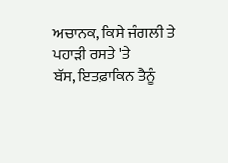ਅਚਾਨਕ, ਕਿਸੇ ਜੰਗਲੀ ਤੇ ਪਹਾੜੀ ਰਸਤੇ 'ਤੇ
ਬੱਸ, ਇਤਫ਼ਾਕਿਨ ਤੈਨੂੰ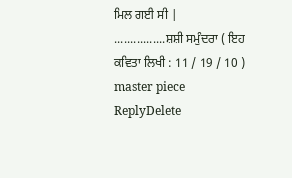ਮਿਲ ਗਈ ਸੀ |
................ਸ਼ਸ਼ੀ ਸਮੁੰਦਰਾ ( ਇਹ ਕਵਿਤਾ ਲਿਖੀ : 11 / 19 / 10 )
master piece
ReplyDelete